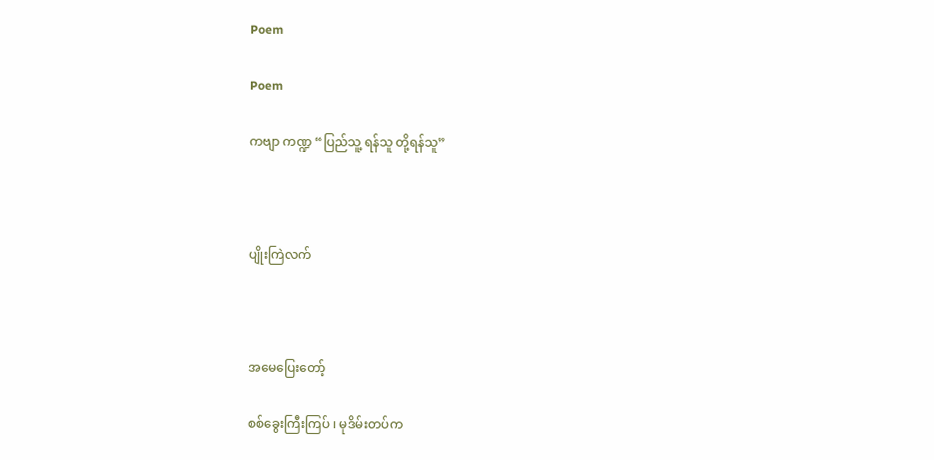Poem

Poem

ကဗျာ ကဏ္ဍ “ပြည်သူ့ ရန်သူ တို့ရန်သူ”



ပျိုးကြဲလက်



အမေပြေးတော့်

စစ်ခွေးကြီးကြပ် ၊ မုဒိမ်းတပ်က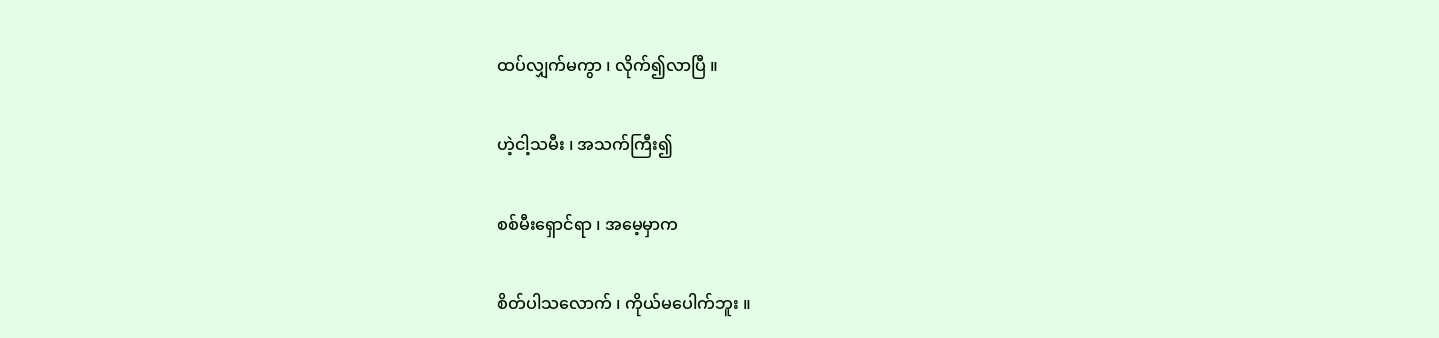ထပ်လျှက်မကွာ ၊ လိုက်၍လာပြီ ။

ဟဲ့ငါ့သမီး ၊ အသက်ကြီး၍

စစ်မီးရှောင်ရာ ၊ အမေ့မှာက

စိတ်ပါသလောက် ၊ ကိုယ်မပေါက်ဘူး ။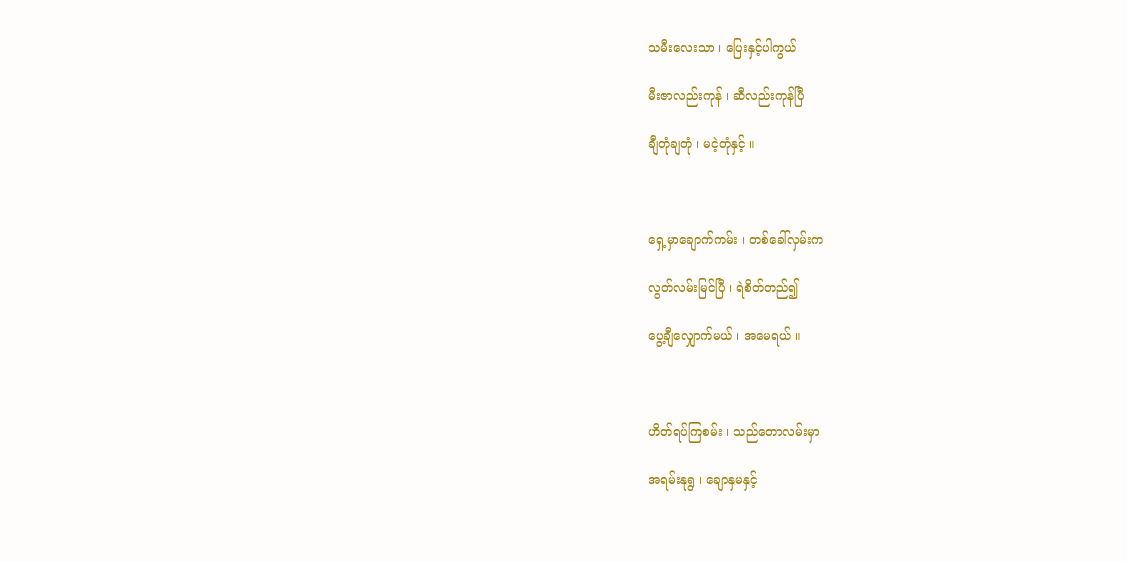သမီးလေးသာ ၊ ပြေးနှင့်ပါကွယ်

မီးဇာလည်းကုန် ၊ ဆီလည်းကုန်ပြီ

ချီတုံချတုံ ၊ မငဲ့တုံနှင့် ။



ရှေ့မှာချောက်ကမ်း ၊ တစ်ခေါ်လှမ်းက

လွတ်လမ်းမြင်ပြီ ၊ ရဲစိတ်တည်၍

ပွေ့ချီလျှောက်မယ် ၊ အမေရယ် ။



ဟိတ်ရပ်ကြစမ်း ၊ သည်တောလမ်းမှာ

အရမ်းနုရွ ၊ ချောနှမနှင့်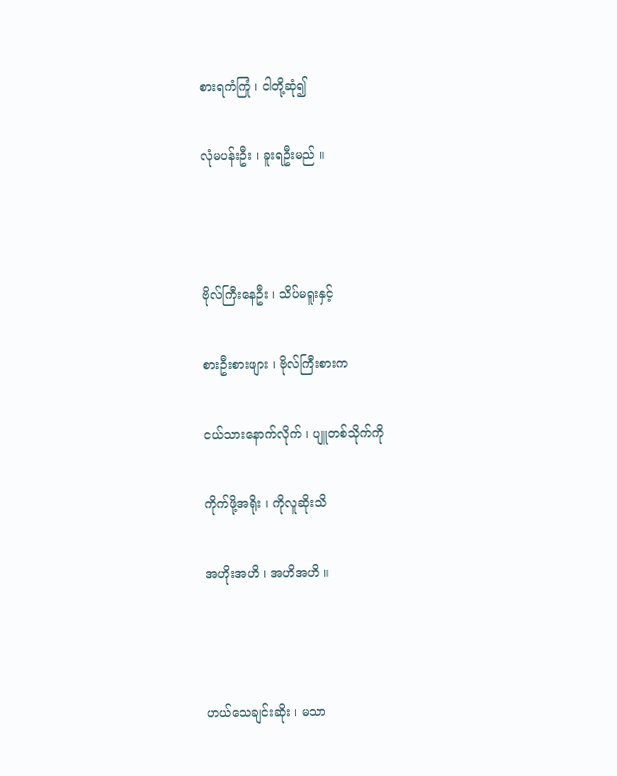စားရကံကြုံ ၊ ငါတို့ဆုံ၍

လုံမပန်းဦး ၊ ခူးရဦးမည် ။



ဗိုလ်ကြီးနေဦး ၊ သိပ်မရူးနှင့်

စားဦးစားဖျား ၊ ဗိုလ်ကြီးစားက

ငယ်သားနောက်လိုက် ၊ ပျူတစ်သိုက်ကို

ကိုက်ဖို့အရိုး ၊ ကိုလူဆိုးသိ

အဟိုးအဟိ ၊ အဟိအဟိ ။



ဟယ်သေချင်းဆိုး ၊ မသာ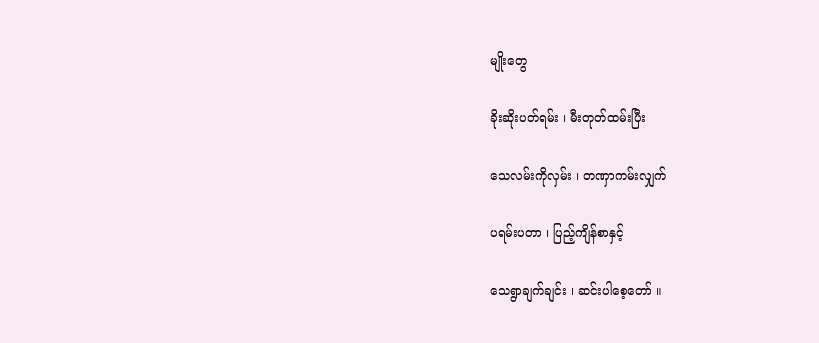မျိုးတွေ

ခိုးဆိုးပတ်ရမ်း ၊ မီးတုတ်ထမ်းပြီး

သေလမ်းကိုလှမ်း ၊ တဏှာကမ်းလျှက်

ပရမ်းပတာ ၊ ပြည့်ကျိန်စာနှင့်

သေရွာချက်ချင်း ၊ ဆင်းပါစေ့တော် ။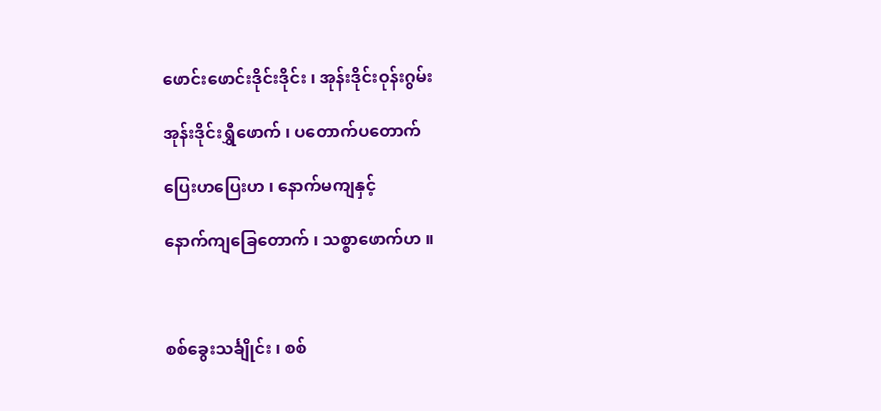ဖောင်းဖောင်းဒိုင်းဒိုင်း ၊ အုန်းဒိုင်းဝုန်းဂွမ်း

အုန်းဒိုင်းရွှီဖောက် ၊ ပတောက်ပတောက်

ပြေးဟပြေးဟ ၊ နောက်မကျနှင့်

နောက်ကျခြေတောက် ၊ သစ္စာဖောက်ဟ ။



စစ်ခွေးသင်္ချိုင်း ၊ စစ်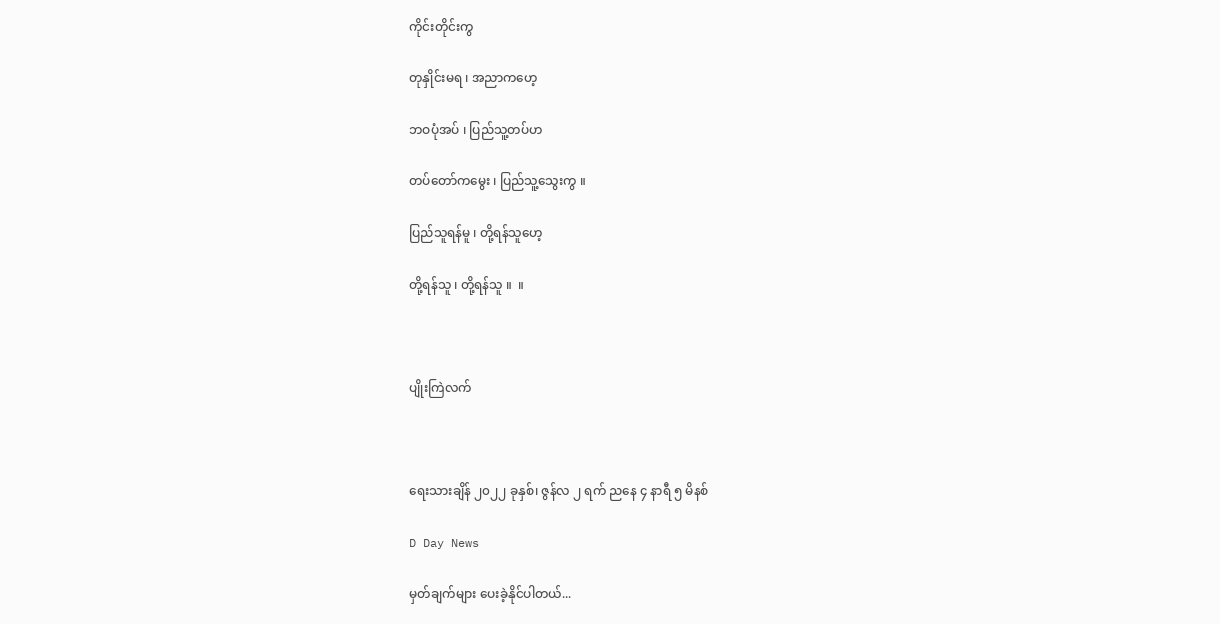ကိုင်းတိုင်းကွ

တုနှိုင်းမရ ၊ အညာကဟေ့

ဘဝပုံအပ် ၊ ပြည်သူ့တပ်ဟ

တပ်တော်ကမွေး ၊ ပြည်သူ့သွေးကွ ။

ပြည်သူရန်မူ ၊ တို့ရန်သူဟေ့

တို့ရန်သူ ၊ တို့ရန်သူ ။  ။



ပျိုးကြဲလက်



ရေးသားချိန် ၂၀၂၂ ခုနှစ်၊ ဇွန်လ ၂ ရက် ညနေ ၄ နာရီ ၅ မိနစ်

D Day News

မှတ်ချက်များ ပေးခဲ့နိုင်ပါတယ်...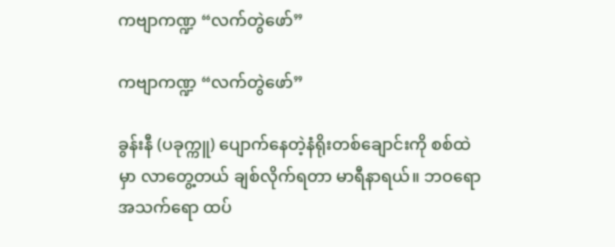ကဗျာကဏ္ဍ “လက်တွဲဖော်”

ကဗျာကဏ္ဍ “လက်တွဲဖော်”

ခွန်းနီ (ပခုက္ကူ) ပျောက်နေတဲ့နံရိုးတစ်ချောင်းကို စစ်ထဲမှာ လာတွေ့တယ် ချစ်လိုက်ရတာ မာရီနာရယ်။ ဘဝရော အသက်ရော ထပ်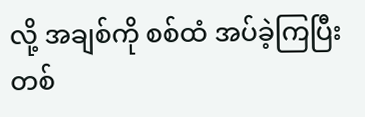လို့ အချစ်ကို စစ်ထံ အပ်ခဲ့ကြပြီး တစ်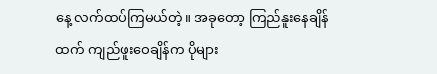နေ့ လက်ထပ်ကြမယ်တဲ့။ အခုတော့ ကြည်နူးနေချိန်ထက် ကျည်ဖူးဝေချိန်က ပိုများ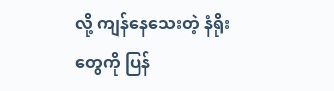လို့ ကျန်နေသေးတဲ့ နံရိုးတွေကို ပြန်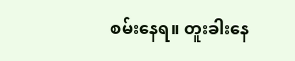စမ်းနေရ။ တူးခါးနေ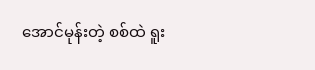အောင်မုန်းတဲ့ စစ်ထဲ ရူး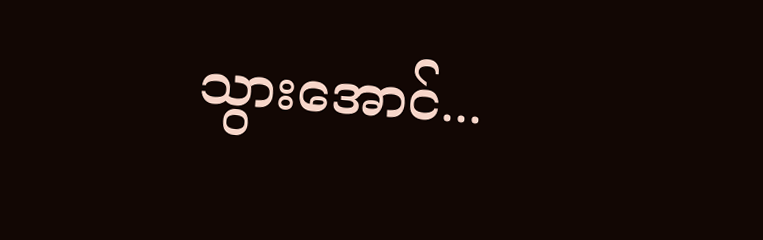သွားအောင်...